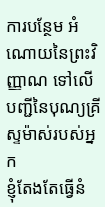ការបន្ថែម អំណោយនៃព្រះវិញ្ញាណ ទៅលើបញ្ជីនៃបុណ្យគ្រីស្ទម៉ាស់របស់អ្នក
ខ្ញុំតែងតែធ្វើនំ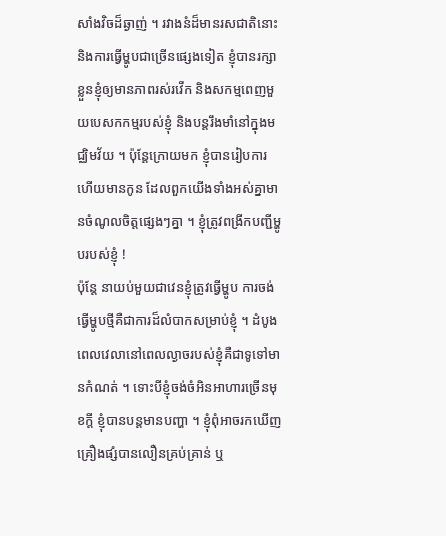សាំងវិចដ៏ឆ្ងាញ់ ។ រវាងនំដ៏មានរសជាតិនោះ និងការធ្វើម្ហូបជាច្រើនផ្សេងទៀត ខ្ញុំបានរក្សាខ្លួនខ្ញុំឲ្យមានភាពរស់រវើក និងសកម្មពេញមួយបេសកកម្មរបស់ខ្ញុំ និងបន្តរឹងមាំនៅក្នុងមជ្ឈិមវ័យ ។ ប៉ុន្តែក្រោយមក ខ្ញុំបានរៀបការ ហើយមានកូន ដែលពួកយើងទាំងអស់គ្នាមានចំណូលចិត្តផ្សេងៗគ្នា ។ ខ្ញុំត្រូវពង្រីកបញ្ជីម្ហូបរបស់ខ្ញុំ !
ប៉ុន្តែ នាយប់មួយជាវេនខ្ញុំត្រូវធ្វើម្ហូប ការចង់ធ្វើម្ហូបថ្មីគឺជាការដ៏លំបាកសម្រាប់ខ្ញុំ ។ ដំបូង ពេលវេលានៅពេលល្ងាចរបស់ខ្ញុំគឺជាទូទៅមានកំណត់ ។ ទោះបីខ្ញុំចង់ចំអិនអាហារច្រើនមុខក្តី ខ្ញុំបានបន្តមានបញ្ហា ។ ខ្ញុំពុំអាចរកឃើញគ្រឿងផ្សំបានលឿនគ្រប់គ្រាន់ ឬ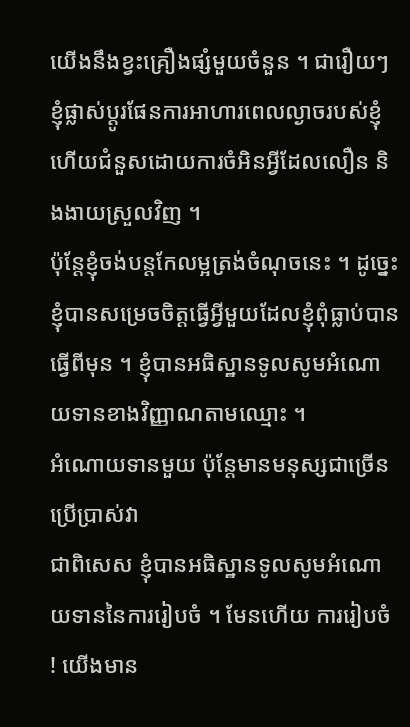យើងនឹងខ្វះគ្រឿងផ្សំមួយចំនួន ។ ជារឿយៗ ខ្ញុំផ្លាស់ប្តូរផែនការអាហារពេលល្ងាចរបស់ខ្ញុំ ហើយជំនួសដោយការចំអិនអ្វីដែលលឿន និងងាយស្រួលវិញ ។
ប៉ុន្តែខ្ញុំចង់បន្តកែលម្អត្រង់ចំណុចនេះ ។ ដូច្នេះខ្ញុំបានសម្រេចចិត្តធ្វើអ្វីមួយដែលខ្ញុំពុំធ្លាប់បានធ្វើពីមុន ។ ខ្ញុំបានអធិស្ឋានទូលសូមអំណោយទានខាងវិញ្ញាណតាមឈ្មោះ ។
អំណោយទានមួយ ប៉ុន្តែមានមនុស្សជាច្រើនប្រើប្រាស់វា
ជាពិសេស ខ្ញុំបានអធិស្ឋានទូលសូមអំណោយទាននៃការរៀបចំ ។ មែនហើយ ការរៀបចំ ! យើងមាន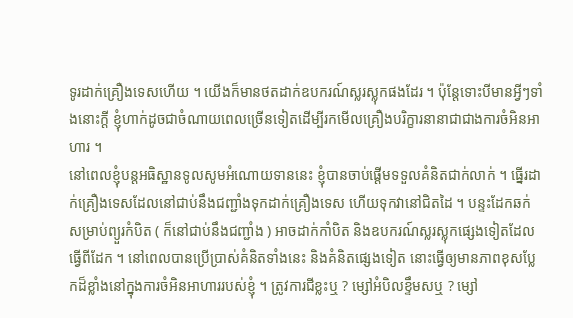ទូរដាក់គ្រឿងទេសហើយ ។ យើងក៏មានថតដាក់ឧបករណ៍ស្លរស្លុកផងដែរ ។ ប៉ុន្តែទោះបីមានអ្វីៗទាំងនោះក្តី ខ្ញុំហាក់ដូចជាចំណាយពេលច្រើនទៀតដើម្បីរកមើលគ្រឿងបរិក្ខារនានាជាជាងការចំអិនអាហារ ។
នៅពេលខ្ញុំបន្តអធិស្ឋានទូលសូមអំណោយទាននេះ ខ្ញុំបានចាប់ផ្តើមទទួលគំនិតជាក់លាក់ ។ ធ្នើរដាក់គ្រឿងទេសដែលនៅជាប់នឹងជញ្ជាំងទុកដាក់គ្រឿងទេស ហើយទុកវានៅជិតដៃ ។ បន្ទះដែកឆក់សម្រាប់ព្យួរកំបិត ( ក៏នៅជាប់នឹងជញ្ជាំង ) អាចដាក់កាំបិត និងឧបករណ៍ស្លរស្លុកផ្សេងទៀតដែលធ្វើពីដែក ។ នៅពេលបានប្រើប្រាស់គំនិតទាំងនេះ និងគំនិតផ្សេងទៀត នោះធ្វើឲ្យមានភាពខុសប្លែកដ៏ខ្លាំងនៅក្នុងការចំអិនអាហាររបស់ខ្ញុំ ។ ត្រូវការជីខ្លះឬ ? ម្សៅអំបិលខ្ទឹមសឬ ? ម្សៅ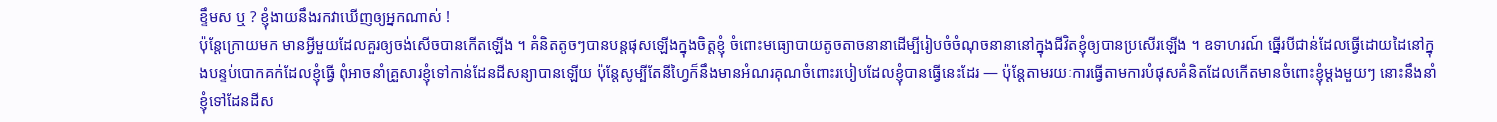ខ្ទឹមស ឬ ? ខ្ញុំងាយនឹងរកវាឃើញឲ្យអ្នកណាស់ !
ប៉ុន្តែក្រោយមក មានអ្វីមួយដែលគួរឲ្យចង់សើចបានកើតឡើង ។ គំនិតតូចៗបានបន្តផុសឡើងក្នុងចិត្តខ្ញុំ ចំពោះមធ្យោបាយតូចតាចនានាដើម្បីរៀបចំចំណុចនានានៅក្នុងជីវិតខ្ញុំឲ្យបានប្រសើរឡើង ។ ឧទាហរណ៍ ធ្នើរបីជាន់ដែលធ្វើដោយដៃនៅក្នុងបន្ទប់បោកគក់ដែលខ្ញុំធ្វើ ពុំអាចនាំគ្រួសារខ្ញុំទៅកាន់ដែនដីសន្យាបានឡើយ ប៉ុន្តែសូម្បីតែនីហ្វៃក៏នឹងមានអំណរគុណចំពោះរបៀបដែលខ្ញុំបានធ្វើនេះដែរ — ប៉ុន្តែតាមរយៈការធ្វើតាមការបំផុសគំនិតដែលកើតមានចំពោះខ្ញុំម្ដងមួយៗ នោះនឹងនាំខ្ញុំទៅដែនដីស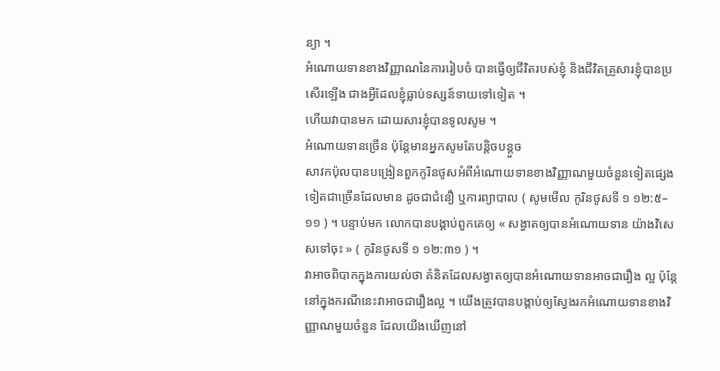ន្យា ។
អំណោយទានខាងវិញ្ញាណនៃការរៀបចំ បានធ្វើឲ្យជីវិតរបស់ខ្ញុំ និងជីវិតគ្រួសារខ្ញុំបានប្រសើរឡើង ជាងអ្វីដែលខ្ញុំធ្លាប់ទស្សន៍ទាយទៅទៀត ។
ហើយវាបានមក ដោយសារខ្ញុំបានទូលសូម ។
អំណោយទានច្រើន ប៉ុន្តែមានអ្នកសូមតែបន្តិចបន្តួច
សាវកប៉ុលបានបង្រៀនពួកកូរិនថូសអំពីអំណោយទានខាងវិញ្ញាណមួយចំនួនទៀតផ្សេងទៀតជាច្រើនដែលមាន ដូចជាជំនឿ ឬការព្យាបាល ( សូមមើល កូរិនថូសទី ១ ១២:៥–១១ ) ។ បន្ទាប់មក លោកបានបង្គាប់ពួកគេឲ្យ « សង្វាតឲ្យបានអំណោយទាន យ៉ាងវិសេសទៅចុះ » ( កូរិនថូសទី ១ ១២:៣១ ) ។
វាអាចពិបាកក្នុងការយល់ថា គំនិតដែលសង្វាតឲ្យបានអំណោយទានអាចជារឿង ល្អ ប៉ុន្តែនៅក្នុងករណីនេះវាអាចជារឿងល្អ ។ យើងត្រូវបានបង្គាប់ឲ្យស្វែងរកអំណោយទានខាងវិញ្ញាណមួយចំនួន ដែលយើងឃើញនៅ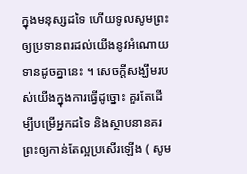ក្នុងមនុស្សដទៃ ហើយទូលសូមព្រះឲ្យប្រទានពរដល់យើងនូវអំណោយទានដូចគ្នានេះ ។ សេចក្តីសង្ឃឹមរបស់យើងក្នុងការធ្វើដូច្នោះ គួរតែដើម្បីបម្រើអ្នកដទៃ និងស្ថាបនានគរព្រះឲ្យកាន់តែល្អប្រសើរឡើង ( សូម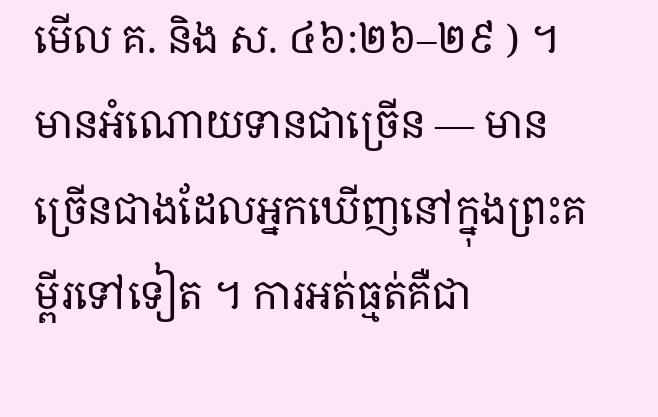មើល គ. និង ស. ៤៦:២៦–២៩ ) ។
មានអំណោយទានជាច្រើន — មានច្រើនជាងដែលអ្នកឃើញនៅក្នុងព្រះគម្ពីរទៅទៀត ។ ការអត់ធ្មត់គឺជា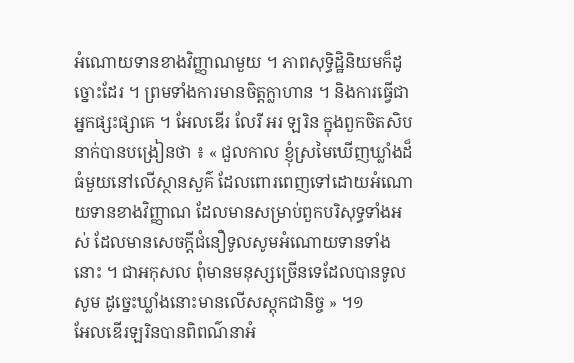អំណោយទានខាងវិញ្ញាណមួយ ។ ភាពសុទ្ធិដ្ឋិនិយមក៏ដូច្នោះដែរ ។ ព្រមទាំងការមានចិត្តក្លាហាន ។ និងការធ្វើជាអ្នកផ្សះផ្សាគេ ។ អែលឌើរ លែរី អរ ឡរិន ក្នុងពួកចិតសិបនាក់បានបង្រៀនថា ៖ « ជួលកាល ខ្ញុំស្រមៃឃើញឃ្លាំងដ៏ធំមួយនៅលើស្ថានសួគ៌ ដែលពោរពេញទៅដោយអំណោយទានខាងវិញ្ញាណ ដែលមានសម្រាប់ពួកបរិសុទ្ធទាំងអស់ ដែលមានសេចក្តីជំនឿទូលសូមអំណោយទានទាំងនោះ ។ ជាអកុសល ពុំមានមនុស្សច្រើនទេដែលបានទូលសូម ដូច្នេះឃ្លាំងនោះមានលើសស្តុកជានិច្ច » ។១
អែលឌើរឡរិនបានពិពណ៌នាអំ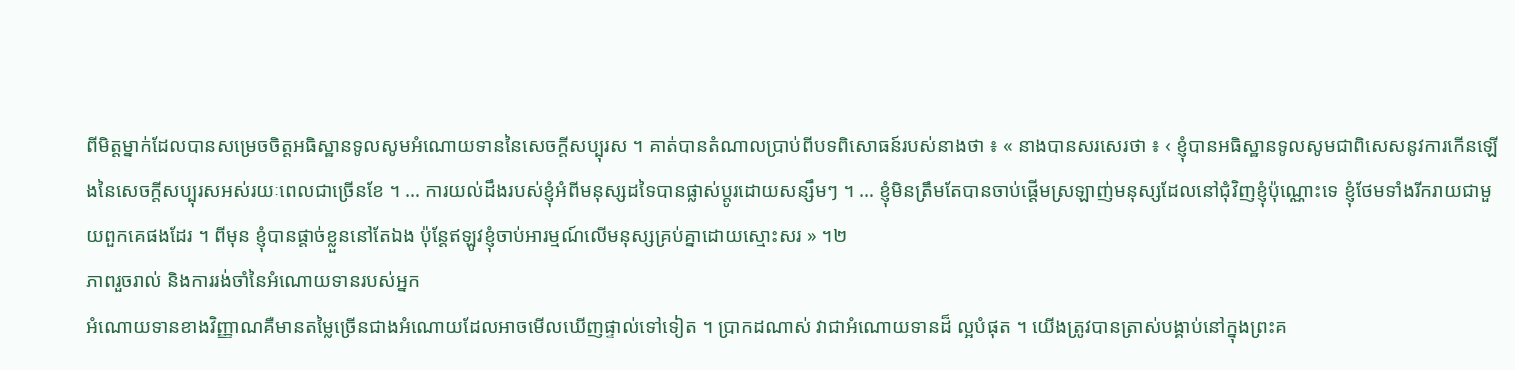ពីមិត្តម្នាក់ដែលបានសម្រេចចិត្តអធិស្ឋានទូលសូមអំណោយទាននៃសេចក្តីសប្បុរស ។ គាត់បានតំណាលប្រាប់ពីបទពិសោធន៍របស់នាងថា ៖ « នាងបានសរសេរថា ៖ ‹ ខ្ញុំបានអធិស្ឋានទូលសូមជាពិសេសនូវការកើនឡើងនៃសេចក្តីសប្បុរសអស់រយៈពេលជាច្រើនខែ ។ … ការយល់ដឹងរបស់ខ្ញុំអំពីមនុស្សដទៃបានផ្លាស់ប្តូរដោយសន្សឹមៗ ។ … ខ្ញុំមិនត្រឹមតែបានចាប់ផ្តើមស្រឡាញ់មនុស្សដែលនៅជុំវិញខ្ញុំប៉ុណ្ណោះទេ ខ្ញុំថែមទាំងរីករាយជាមួយពួកគេផងដែរ ។ ពីមុន ខ្ញុំបានផ្តាច់ខ្លួននៅតែឯង ប៉ុន្តែឥឡូវខ្ញុំចាប់អារម្មណ៍លើមនុស្សគ្រប់គ្នាដោយស្មោះសរ » ។២
ភាពរួចរាល់ និងការរង់ចាំនៃអំណោយទានរបស់អ្នក
អំណោយទានខាងវិញ្ញាណគឺមានតម្លៃច្រើនជាងអំណោយដែលអាចមើលឃើញផ្ទាល់ទៅទៀត ។ ប្រាកដណាស់ វាជាអំណោយទានដ៏ ល្អបំផុត ។ យើងត្រូវបានត្រាស់បង្គាប់នៅក្នុងព្រះគ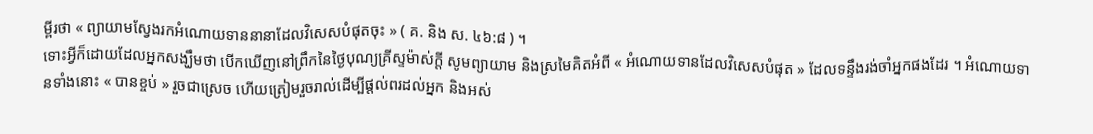ម្ពីរថា « ព្យាយាមស្វែងរកអំណោយទាននានាដែលវិសេសបំផុតចុះ » ( គ. និង ស. ៤៦:៨ ) ។
ទោះអ្វីក៏ដោយដែលអ្នកសង្ឃឹមថា បើកឃើញនៅព្រឹកនៃថ្ងៃបុណ្យគ្រីស្ទម៉ាស់ក្តី សូមព្យាយាម និងស្រមៃគិតអំពី « អំណោយទានដែលវិសេសបំផុត » ដែលទន្ទឹងរង់ចាំអ្នកផងដែរ ។ អំណោយទានទាំងនោះ « បានខ្ចប់ » រួចជាស្រេច ហើយត្រៀមរួចរាល់ដើម្បីផ្តល់ពរដល់អ្នក និងអស់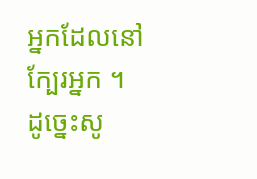អ្នកដែលនៅក្បែរអ្នក ។
ដូច្នេះសូ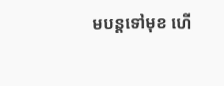មបន្តទៅមុខ ហើ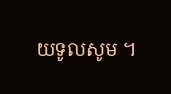យទូលសូម ។